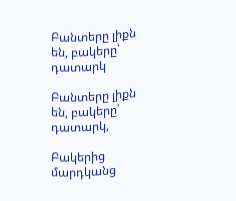Բանտերը լիքն են, բակերը՝ դատարկ

Բանտերը լիքն են, բակերը՝ դատարկ,

Բակերից մարդկանց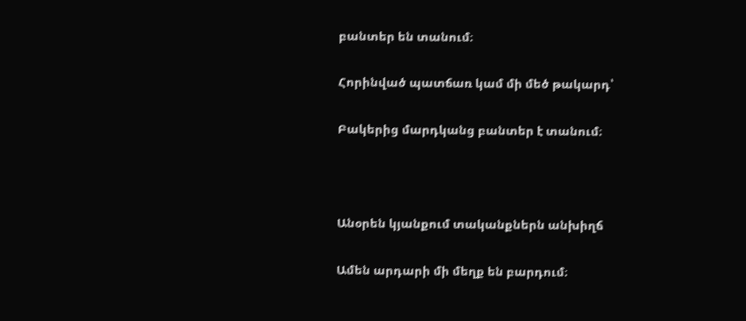բանտեր են տանում։

Հորինված պատճառ կամ մի մեծ թակարդ՝

Բակերից մարդկանց բանտեր է տանում։



Անօրեն կյանքում տականքներն անխիղճ

Ամեն արդարի մի մեղք են բարդում։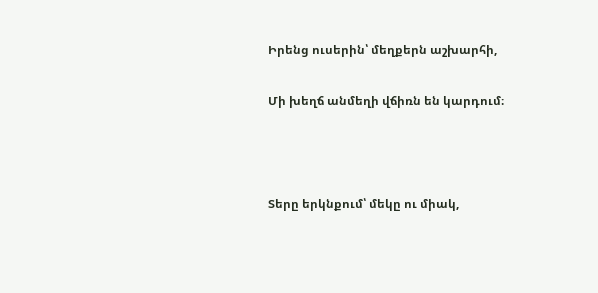Իրենց ուսերին՝ մեղքերն աշխարհի,

Մի խեղճ անմեղի վճիռն են կարդում։



Տերը երկնքում՝ մեկը ու միակ,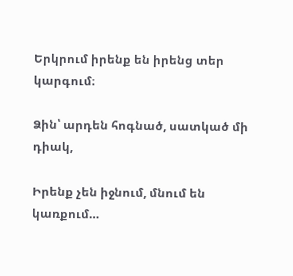Երկրում իրենք են իրենց տեր կարգում։

Ձին՝ արդեն հոգնած, սատկած մի դիակ,

Իրենք չեն իջնում, մնում են կառքում…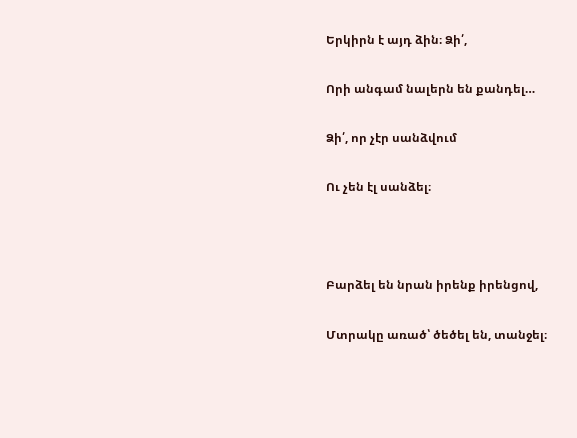Երկիրն է այդ ձին։ Ձի՛,

Որի անգամ նալերն են քանդել…

Ձի՛, որ չէր սանձվում

Ու չեն էլ սանձել։



Բարձել են նրան իրենք իրենցով,

Մտրակը առած՝ ծեծել են, տանջել։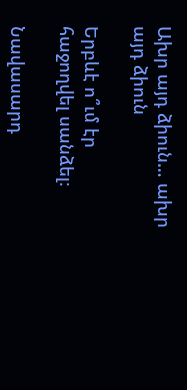Ախր այդ ձիուն… ախր այդ ձիուն

Երբևէ ո՞ւմ էր հաջողվել սանձել։

Նավասարդ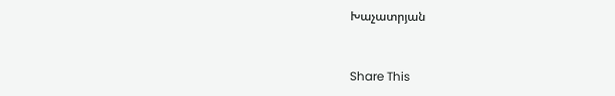Խաչատրյան



Share This